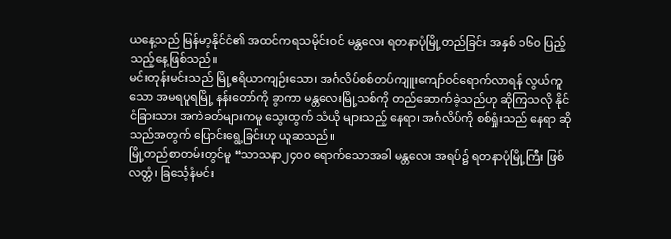ယနေ့သည် မြန်မာ့နိုင်ငံ၏ အထင်ကရသမိုင်းဝင် မန္တလေး ရတနာပုံမြို့တည်ခြင်း အနှစ် ၁၆၀ ပြည့်သည့်နေ့ဖြစ်သည်။
မင်းတုန်းမင်းသည် မြို့ဧရိယာကျဉ်းသော၊ အင်္ဂလိပ်စစ်တပ်ကျူးကျော်ဝင်ရောက်လာရန် လွယ်ကူသော အမရပူရမြို့ နန်းတော်ကို ခွာကာ မန္တလေးမြို့သစ်ကို တည်ဆောက်ခဲ့သည်ဟု ဆိုကြသလို နိုင်ငံခြားသား အကဲခတ်များကမူ သွေးထွက် သံယို များသည့် နေရာ၊ အင်္ဂလိပ်ကို စစ်ရှုံးသည် နေရာ ဆိုသည်အတွက် ပြောင်းရွေ့ခြင်းဟု ယူဆသည်။
မြို့တည်စာတမ်းတွင်မူ “သာသနာ၂၄၀၀ ရောက်သောအခါ မန္တလေး အရပ်၌ ရတနာပုံမြို့ကြီး ဖြစ်လတ္တံ၊ ခြင်္သေ့နံမင်း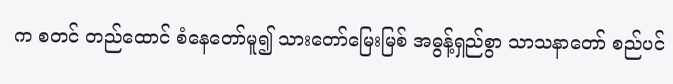က စတင် တည်ထောင် စံနေတော်မူ၍ သားတော်မြေးမြစ် အဓွန့်ရှည်စွာ သာသနာတော် စည်ပင်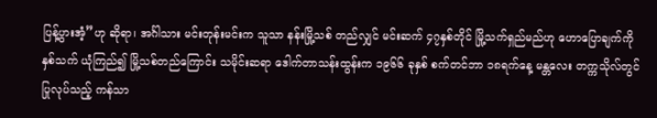ပြန့်ပွားအံ့”ဟု ဆိုရာ၊ အင်္ဂါသား မင်းတုန်းမင်းက သူသာ နန်းမြို့သစ် တည်လျှင် မင်းဆက် ၄၇နှစ်တိုင် မြို့သက်ရှည်မည်ဟု ဟောပြောချက်ကို နှစ်သက် ယုံကြည်၍ မြို့သစ်တည်ကြောင်း သမိုင်းဆရာ ဒေါက်တာသန်းထွန်းက ၁၉၆၆ ခုနှစ် စက်တင်ဘာ ၁၈ရက်နေ့ မန္တလေး တက္ကသိုလ်တွင် ပြုလုပ်သည့် ကန်သာ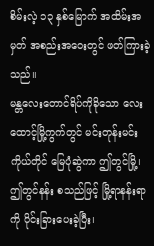စိမ်းလဲ့ ၁၃ နှစ်မြောက် အထိမ်းအမှတ် အစည်းအဝေးတွင် ဖတ်ကြားခဲ့သည်။
မန္တလေးတောင်ရိပ်ကိုခိုသော လေးထောင့်မြို့ကွက်တွင် မင်းတုန်းမင်း ကိုယ်တိုင် မြေပုံဆွဲကာ ဤတွင်မြို့၊ ဤတွင်နန်း စသည်ဖြင့် မြို့ရာနန်းရာ ကို ပိုင်းခြားပေးခဲ့ပြီး၊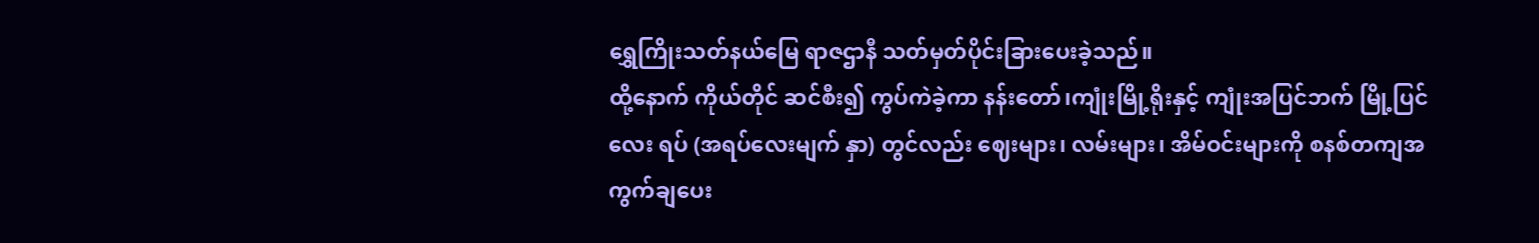ရွှေကြိုးသတ်နယ်မြေ ရာဇဌာနီ သတ်မှတ်ပိုင်းခြားပေးခဲ့သည်။
ထို့နောက် ကိုယ်တိုင် ဆင်စီး၍ ကွပ်ကဲခဲ့ကာ နန်းတော်၊ကျုံးမြို့ရိုးနှင့် ကျုံးအပြင်ဘက် မြို့ပြင်လေး ရပ် (အရပ်လေးမျက် နှာ) တွင်လည်း ဈေးများ၊ လမ်းများ၊ အိမ်ဝင်းများကို စနစ်တကျအကွက်ချပေး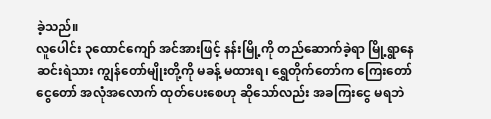ခဲ့သည်။
လူပေါင်း ၃ထောင်ကျော် အင်အားဖြင့် နန်းမြို့ကို တည်ဆောက်ခဲ့ရာ မြို့ရွာနေ ဆင်းရဲသား ကျွန်တော်မျိုးတို့ကို မခန့် မထားရ၊ ရွှေတိုက်တော်က ကြေးတော်ငွေတော် အလုံအလောက် ထုတ်ပေးစေဟု ဆိုသော်လည်း အခကြးငွေ မရဘဲ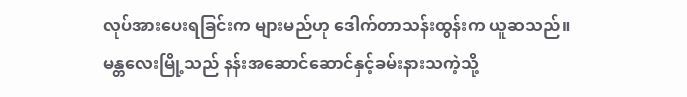လုပ်အားပေးရခြင်းက များမည်ဟု ဒေါက်တာသန်းထွန်းက ယူဆသည်။
မန္တလေးမြို့သည် နန်းအဆောင်ဆောင်နှင့်ခမ်းနားသကဲ့သို့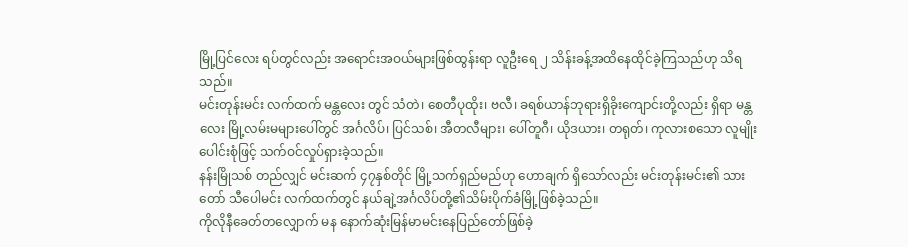မြို့ပြင်လေး ရပ်တွင်လည်း အရောင်းအဝယ်များဖြစ်ထွန်းရာ လူဦးရေ ၂ သိန်းခန့်အထိနေထိုင်ခဲ့ကြသည်ဟု သိရသည်။
မင်းတုန်းမင်း လက်ထက် မန္တလေး တွင် သံတဲ၊ စေတီပုထိုး၊ ဗလီ၊ ခရစ်ယာန်ဘုရားရှိခိုးကျောင်းတို့လည်း ရှိရာ မန္တလေး မြို့လမ်းမများပေါ်တွင် အင်္ဂလိပ်၊ ပြင်သစ်၊ အီတလီများ၊ ပေါ်တူဂီ၊ ယိုဒယား၊ တရုတ်၊ ကုလားစသော လူမျိုးပေါင်းစုံဖြင့် သက်ဝင်လှုပ်ရှားခဲ့သည်။
နန်းမြိုသစ် တည်လျှင် မင်းဆက် ၄၇နှစ်တိုင် မြို့သက်ရှည်မည်ဟု ဟောချက် ရှိသော်လည်း မင်းတုန်းမင်း၏ သားတော် သီပေါမင်း လက်ထက်တွင် နယ်ချဲ့အင်္ဂလိပ်တို့၏သိမ်းပိုက်ခံမြို့ဖြစ်ခဲ့သည်။
ကိုလိုနီခေတ်တလျှောက် မန နောက်ဆုံးမြန်မာမင်းနေပြည်တော်ဖြစ်ခဲ့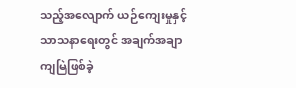သည့်အလျောက် ယဉ်ကျေးမှုနှင့် သာသနာရေးတွင် အချက်အချာကျမြဲဖြစ်ခဲ့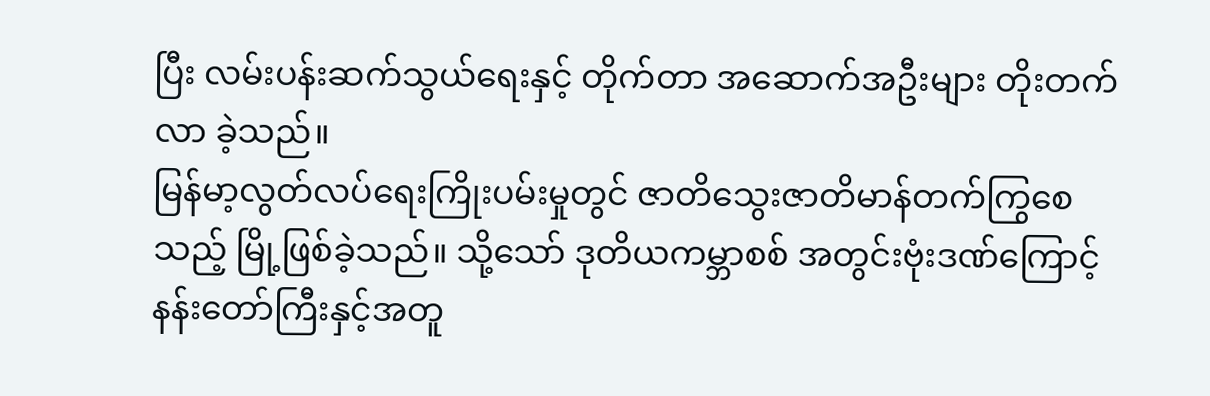ပြီး လမ်းပန်းဆက်သွယ်ရေးနှင့် တိုက်တာ အဆောက်အဦးများ တိုးတက်လာ ခဲ့သည်။
မြန်မာ့လွတ်လပ်ရေးကြိုးပမ်းမှုတွင် ဇာတိသွေးဇာတိမာန်တက်ကြွစေသည့် မြို့ဖြစ်ခဲ့သည်။ သို့သော် ဒုတိယကမ္ဘာစစ် အတွင်းဗုံးဒဏ်ကြောင့် နန်းတော်ကြီးနှင့်အတူ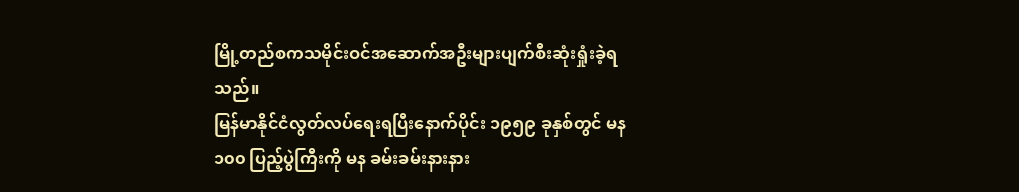မြို့တည်စကသမိုင်းဝင်အဆောက်အဦးများပျက်စီးဆုံးရှုံးခဲ့ရသည်။
မြန်မာနိုင်ငံလွတ်လပ်ရေးရပြီးနောက်ပိုင်း ၁၉၅၉ ခုနှစ်တွင် မန ၁၀၀ ပြည့်ပွဲကြီးကို မန ခမ်းခမ်းနားနား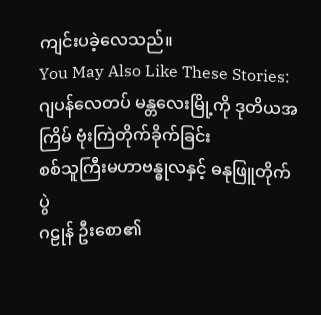ကျင်းပခဲ့လေသည်။
You May Also Like These Stories:
ဂျပန်လေတပ် မန္တလေးမြို့ကို ဒုတိယအကြိမ် ဗုံးကြဲတိုက်ခိုက်ခြင်း
စစ်သူကြီးမဟာဗန္ဓုလနှင့် ဓနုဖြူတိုက်ပွဲ
ဂဠုန် ဦးစော၏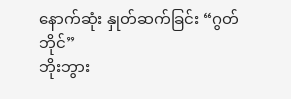နောက်ဆုံး နှုတ်ဆက်ခြင်း “ဂွတ်ဘိုင်”
ဘိုးဘွား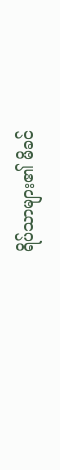ရိပ်သာများ၏ မိခင်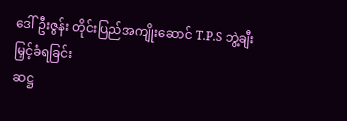ဒေါ်ဦးဇွန်း တိုင်းပြည်အကျိုးဆောင် T.P.S ဘွဲ့ချီးမြှင့်ခံရခြင်း
ဆဋ္ဌ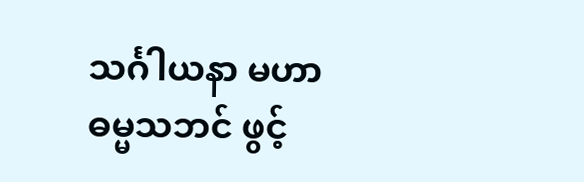သင်္ဂါယနာ မဟာဓမ္မသဘင် ဖွင့်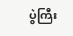ပွဲကြီး